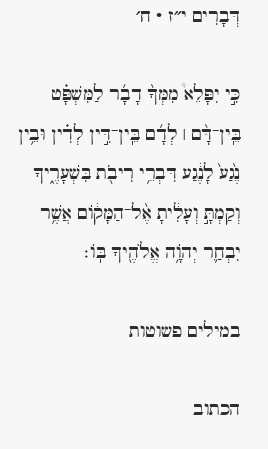דְּבָרִים י״ז · ח׳

כִּ֣י יִפָּלֵא֩ מִמְּךָ֨ דָבָ֜ר לַמִּשְׁפָּ֗ט בֵּֽין־דָּ֨ם ׀ לְדָ֜ם בֵּֽין־דִּ֣ין לְדִ֗ין וּבֵ֥ין נֶ֙גַע֙ לָנֶ֔גַע דִּבְרֵ֥י רִיבֹ֖ת בִּשְׁעָרֶ֑יךָ וְקַמְתָּ֣ וְעָלִ֔יתָ אֶ֨ל־הַמָּק֔וֹם אֲשֶׁ֥ר יִבְחַ֛ר יְהֹוָ֥ה אֱלֹהֶ֖יךָ בּֽוֹ׃

במילים פשוטות

הכתוב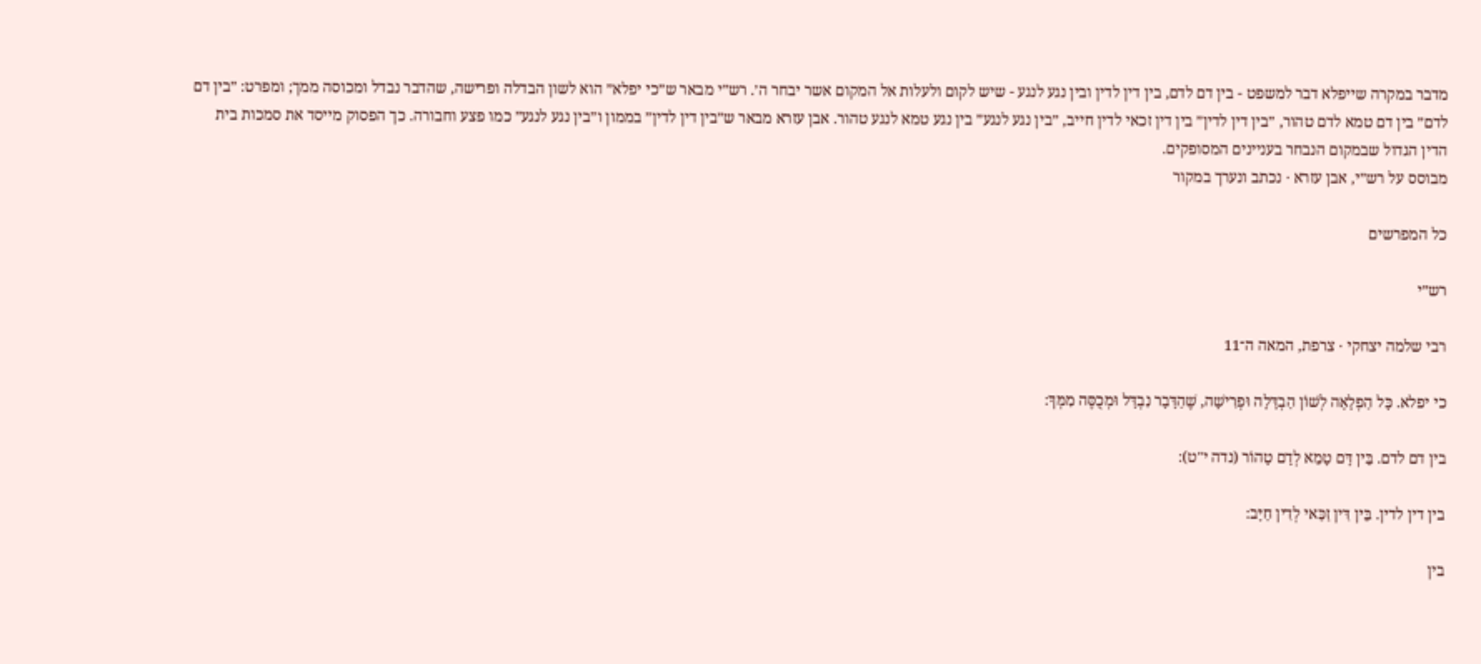מדבר במקרה שייפלא דבר למשפט - בין דם לדם, בין דין לדין ובין נגע לנגע - שיש לקום ולעלות אל המקום אשר יבחר ה׳. רש״י מבאר ש״כי יפלא״ הוא לשון הבדלה ופרישה, שהדבר נבדל ומכוסה ממך; ומפרט: ״בין דם לדם״ בין דם טמא לדם טהור, ״בין דין לדין״ בין דין זכאי לדין חייב, ״בין נגע לנגע״ בין נגע טמא לנגע טהור. אבן עזרא מבאר ש״בין דין לדין״ בממון ו״בין נגע לנגע״ כמו פצע וחבורה. כך הפסוק מייסד את סמכות בית הדין הגדול שבמקום הנבחר בעניינים המסופקים.
מבוסס על רש״י, אבן עזרא · נכתב ונערך במקור

כל המפרשים

רש״י

רבי שלמה יצחקי · צרפת, המאה ה־11

כי יפלא. כָּל הַפְלָאָה לְשׁוֹן הַבְדָּלָה וּפְרִישָׁה, שֶׁהַדָּבָר נִבְדָּל וּמְכֻסֶּה מִמְּךָ:

בין דם לדם. בֵּין דָּם טָמֵא לְדָם טָהוֹר (נדה י"ט):

בין דין לדין. בֵּין דִּין זַכַּאי לְדִין חַיָּב:

בין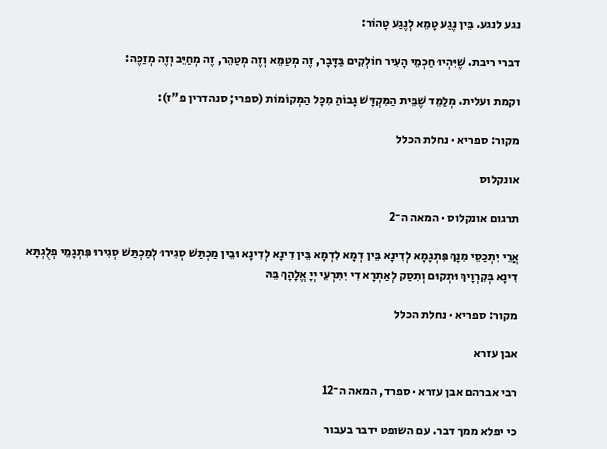נגע לנגע. בֵּין נֶגַע טָמֵא לְנֶגַע טָהוֹר:

דברי ריבת. שֶׁיִּהְיוּ חַכְמֵי הָעִיר חוֹלְקִים בַּדָּבָר, זֶה מְטַמֵּא וְזֶה מְטַהֵר, זֶה מְחַיֵּב וְזֶה מְזַכֶּה:

וקמת ועלית. מְלַמֵּד שֶׁבֵּית הַמִּקְדָּשׁ גָּבוֹהַּ מִכָּל הַמְּקוֹמוֹת (ספרי; סנהדרין פ"ז):

מקור: ספריא · נחלת הכלל

אונקלוס

תרגום אונקלוס · המאה ה־2

אֲרֵי יִתְכַסֵי מִנָךְ פִּתְגָמָא לְדִינָא בֵּין דְמָא לִדְמָא בֵּין דִינָא לְדִינָא וּבֵין מַכְתַּשׁ סְגִירוּ לְמַכְתַּשׁ סְגִירוּ פִּתְגָמֵי פְלֻגְתָּא דִינָא בְּקִרְוָיךְ וּתְקוּם וְתִסַק לְאַתְרָא דִי יִתִּרְעֵי יְיָ אֱלָהָךְ בֵּהּ

מקור: ספריא · נחלת הכלל

אבן עזרא

רבי אברהם אבן עזרא · ספרד, המאה ה־12

כי יפלא ממך דבר. עם השופט ידבר בעבור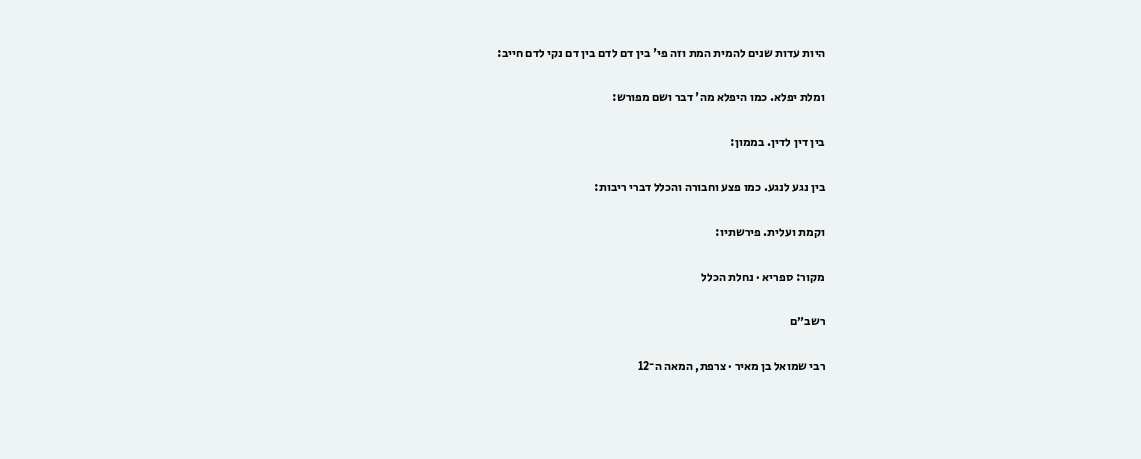היות עדות שנים להמית המת וזה פי' בין דם לדם בין דם נקי לדם חייב:

ומלת יפלא. כמו היפלא מה' דבר ושם מפורש:

בין דין לדין. בממון:

בין נגע לנגע. כמו פצע וחבורה והכלל דברי ריבות:

וקמת ועלית. פירשתיו:

מקור: ספריא · נחלת הכלל

רשב״ם

רבי שמואל בן מאיר · צרפת, המאה ה־12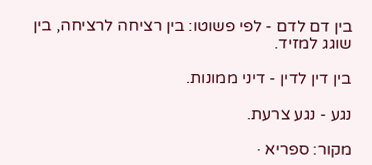בין דם לדם - לפי פשוטו: בין רציחה לרציחה, בין שוגג למזיד.

בין דין לדין - דיני ממונות.

נגע - נגע צרעת.

מקור: ספריא ·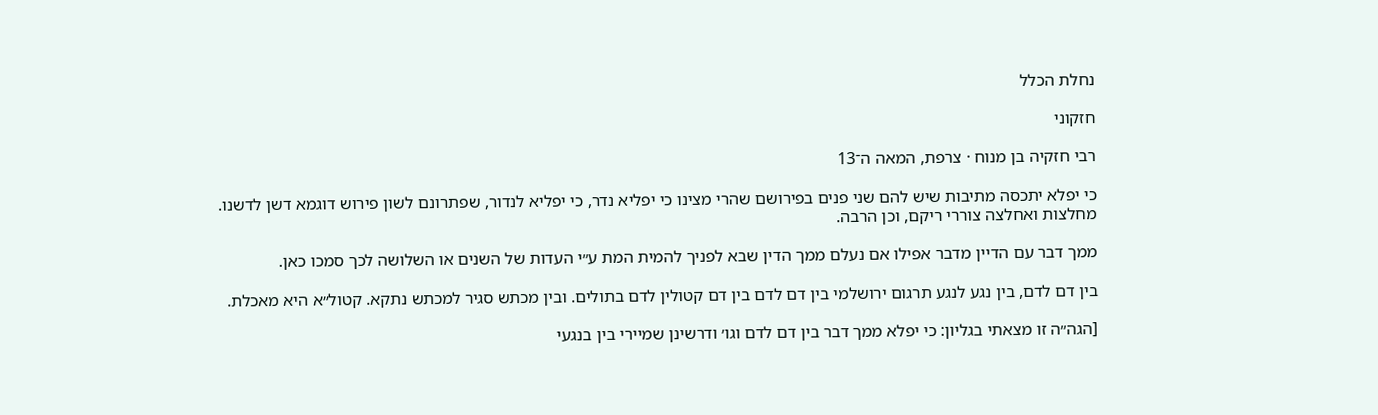נחלת הכלל

חזקוני

רבי חזקיה בן מנוח · צרפת, המאה ה־13

כי יפלא יתכסה מתיבות שיש להם שני פנים בפירושם שהרי מצינו כי יפליא נדר, כי יפליא לנדור, שפתרונם לשון פירוש דוגמא דשן לדשנו. מחלצות ואחלצה צוררי ריקם, וכן הרבה.

ממך דבר עם הדיין מדבר אפילו אם נעלם ממך הדין שבא לפניך להמית המת ע״י העדות של השנים או השלושה לכך סמכו כאן.

בין דם לדם, בין נגע לנגע תרגום ירושלמי בין דם לדם בין דם קטולין לדם בתולים. ובין מכתש סגיר למכתש נתקא. קטול״א היא מאכלת.

[הגה״ה זו מצאתי בגליון: כי יפלא ממך דבר בין דם לדם וגו׳ ודרשינן שמיירי בין בנגעי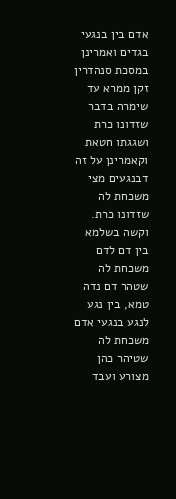אדם בין בנגעי בגדים ואמרינן במסכת סנהדרין זקן ממרא עד שימרה בדבר שזדונו כרת ושגגתו חטאת וקאמרינן על זה דבנגעים מצי משכחת לה שזדונו כרת. וקשה בשלמא בין דם לדם משכחת לה שטהר דם נדה טמא, בין נגע לנגע בנגעי אדם משכחת לה שטיהר כהן מצורע ועבד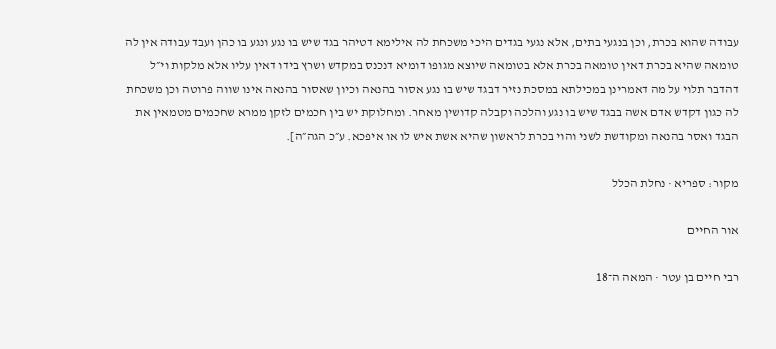עבודה שהוא בכרת, וכן בנגעי בתים, אלא נגעי בגדים היכי משכחת לה אילימא דטיהר בגד שיש בו נגע ונגע בו כהן ועבד עבודה אין לה טומאה שהיא בכרת דאין טומאה בכרת אלא בטומאה שיוצא מגופו דומיא דנכנס במקדש ושרץ בידו דאין עליו אלא מלקות וי״ל דהדבר תלוי על מה דאמרינן במכילתא במסכת נזיר דבגד שיש בו נגע אסור בהנאה וכיון שאסור בהנאה אינו שווה פרוטה וכן משכחת לה כגון דקדש אדם אשה בבגד שיש בו נגע והלכה וקבלה קדושין מאחר. ומחלוקת יש בין חכמים לזקן ממרא שחכמים מטמאין את הבגד ואסר בהנאה ומקודשת לשני והוי בכרת לראשון שהיא אשת איש לו או איפכא. ע״כ הגה״ה].

מקור: ספריא · נחלת הכלל

אור החיים

רבי חיים בן עטר · המאה ה־18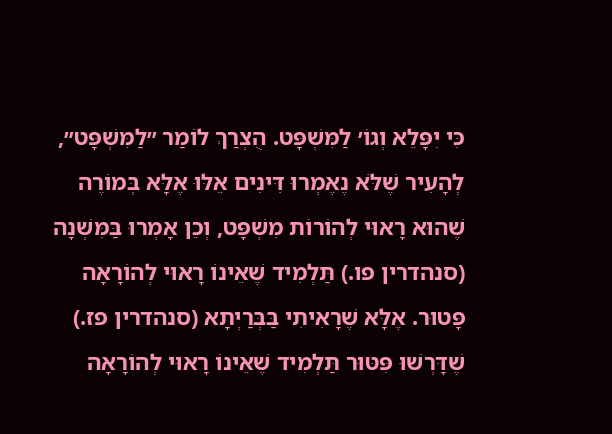כִּי יִפָּלֵא וְגוֹ׳ לַמִּשְׁפָּט. הֻצְרַךְ לוֹמַר ״לַמִּשְׁפָּט״, לְהָעִיר שֶׁלֹּא נֶאֶמְרוּ דִּינִים אֵלּוּ אֶלָּא בְּמוֹרֶה שֶׁהוּא רָאוּי לְהוֹרוֹת מִשְׁפָּט, וְכֵן אָמְרוּ בַּמִּשְׁנָה (סנהדרין פו.) תַּלְמִיד שֶׁאֵינוֹ רָאוּי לְהוֹרָאָה פָּטוּר. אֶלָּא שֶׁרָאִיתִי בַּבְּרַיְתָא (סנהדרין פז.) שֶׁדָּרְשׁוּ פִּטּוּר תַּלְמִיד שֶׁאֵינוֹ רָאוּי לְהוֹרָאָה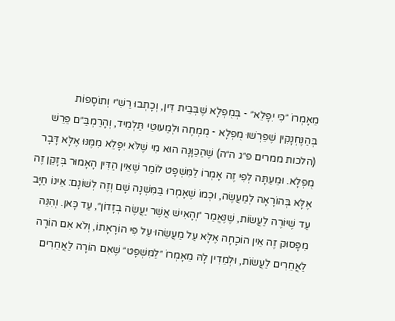מֵאָמְרוֹ ״כִּי יִפָּלֵא״ - בְּמֻפְלָא שֶׁבְּבֵית דִּין, וְכָתְבוּ רַשִׁ״י וְתוֹסָפוֹת בְּהַנֶּחְנָקִין שֶׁפֵּרְשׁוּ מֻפְלָא - מֻמְחֶה וּלְמַעוּטֵי תַּלְמִיד, וְהָרַמְבַּ״ם פֵּרֵשׁ (הלכות ממרים פ״ג ה״ה) שֶׁהַכַּוָּנָה הוּא מִי שֶׁלֹּא יִפָּלֵא מִמֶּנּוּ אֶלָּא דָּבָר מֻפְלָא. וּמֵעַתָּה לְפִי זֶה אָמְרוֹ לַמִּשְׁפָּט לוֹמַר שֶׁאֵין הַדִּין הָאָמוּר בְּזָקֵן זֶה אֶלָּא בְּהוֹרָאָה לְמַעֲשֶׂה, וּכְמוֹ שֶׁאָמְרוּ בַּמִּשְׁנָה שָׁם וְזֶה לְשׁוֹנָם: אֵינוֹ חַיָּב עַד שֶׁיּוֹרֶה לַעֲשׂוֹת, שֶׁנֶּאֱמַר ״וְהָאִישׁ אֲשֶׁר יַעֲשֶׂה בְזָדוֹן״, עַד כָּאן. וְהִנֵּה מִפָּסוּק זֶה אֵין הוֹכָחָה אֶלָּא עַל מַעֲשֵׂהוּ עַל פִּי הוֹרָאָתוֹ, וְלֹא אִם הוֹרָה לַאֲחֵרִים לַעֲשׂוֹת, וּלְמֵדִין לָהּ מֵאָמְרוֹ ״לַמִּשְׁפָּט״ שֶׁאִם הוֹרָה לַאֲחֵרִים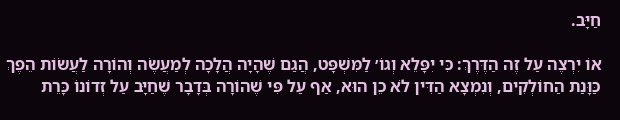חַיָּב.

אוֹ יִרְצֶה עַל זֶה הַדֶּרֶךְ: כִּי יִפָּלֵא וְגוֹ׳ לַמִּשְׁפָּט, הֲגַם שֶׁהָיָה הֲלָכָה לְמַעֲשֶׂה וְהוֹרָה לַעֲשׂוֹת הֵפֶךְ כַּוָּנַת הַחוֹלְקִים, וְנִמְצָא הַדִּין לֹא כֵן הוּא, אַף עַל פִּי שֶׁהוֹרָה בְּדָבָר שֶׁחַיָּב עַל זְדוֹנוֹ כָּרֵת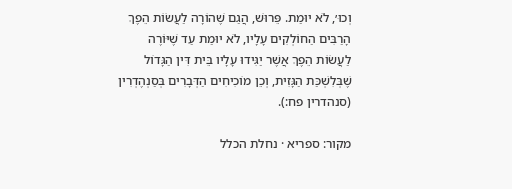וְכוּ׳, לֹא יוּמַת. פֵּרוּשׁ, הֲגַם שֶׁהוֹרָה לַעֲשׂוֹת הֵפֶךְ הָרַבִּים הַחוֹלְקִים עָלָיו, לֹא יוּמַת עַד שֶׁיּוֹרֶה לַעֲשׂוֹת הֵפֶךְ אֲשֶׁר יַגִּידוּ עָלָיו בֵּית דִּין הַגָּדוֹל שֶׁבְּלִשְׁכַּת הַגָּזִית, וְכֵן מוֹכִיחִים הַדְּבָרִים בְּסַנְהֶדְרִין (סנהדרין פח:).

מקור: ספריא · נחלת הכלל